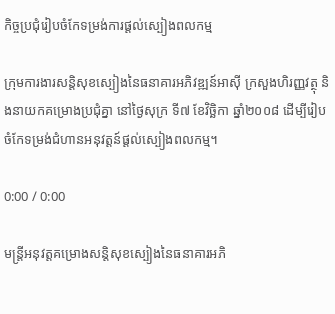កិច្ចប្រជុំរៀបចំកែទម្រង់ការផ្ដល់ស្បៀងពលកម្ម

ក្រុមការងារសន្តិសុខស្បៀងនៃធនាគារអភិវឌ្ឍន៍អាស៊ី ក្រសួងហិរញ្ញវត្ថុ និងនាយកគម្រោងប្រជុំគ្នា នៅថ្ងៃសុក្រ ទី៧ ខែវិច្ឆិកា ឆ្នាំ២០០៨ ដើម្បីរៀបចំកែទម្រង់ជំហានអនុវត្តន៍ផ្តល់ស្បៀងពលកម្ម។

0:00 / 0:00

មន្រ្តីអនុវត្តគម្រោងសន្តិសុខស្បៀងនៃធនាគារអភិ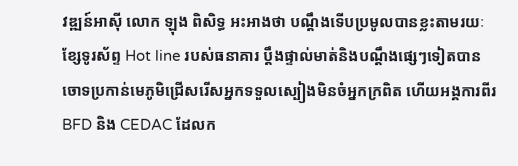វឌ្ឍន៍អាស៊ី លោក ឡុង ពិសិទ្ធ អះអាងថា បណ្តឹងទើបប្រមូលបានខ្លះតាមរយៈខ្សែទូរស័ព្ទ Hot line របស់ធនាគារ ប្តឹងផ្ទាល់មាត់និងបណ្តឹងផ្សេៗទៀតបានចោទប្រកាន់មេភូមិជ្រើសរើសអ្នកទទួលស្បៀងមិនចំអ្នកក្រពិត ហើយអង្គការពីរ BFD និង CEDAC ដែលក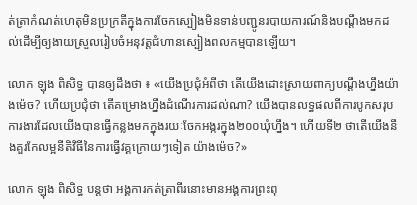ត់ត្រាកំណត់ហេតុមិនប្រក្រតីក្នុងការចែកស្បៀងមិនទាន់បញ្ជូនរបាយការណ៍និងបណ្តឹងមកដល់ដើម្បីឲ្យងាយស្រួលរៀបចំអនុវត្តជំហានស្បៀងពលកម្មបានឡើយ។

លោក ឡុង ពិសិទ្ធ បានឲ្យដឹងថា ៖ «យើងប្រជុំអំពីថា តើយើងដោះស្រាយពាក្យបណ្ដឹងហ្នឹងយ៉ាងម៉េច? ហើយប្រជុំថា តើគម្រោងហ្នឹងដំណើរការដល់ណា? យើងបានលទ្ធផលពីការបូកសរុបការងារដែលយើងបានធ្វើកន្លងមកក្នុងរយៈចែកអង្ករក្នុង២០០ឃុំហ្នឹង។ ហើយទី២ ថាតើយើងនឹងគួរកែលម្អនីតិវិធីនៃការធ្វើវគ្គក្រោយៗទៀត យ៉ាងម៉េច?»

លោក ឡុង ពិសិទ្ធ បន្តថា អង្គការកត់ត្រាពីរនោះមានអង្គការព្រះពុ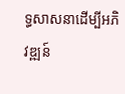ទ្ធសាសនាដើម្បីអភិវឌ្ឍន៍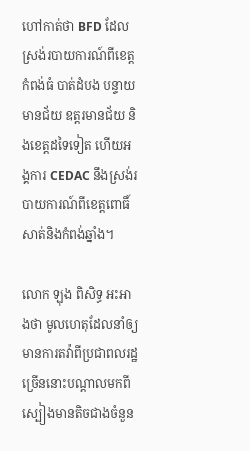ហៅកាត់ថា BFD ដែលស្រង់របាយការណ៍ពីខេត្តកំពង់ធំ បាត់ដំបង បន្ទាយមានជ័យ ឧត្តរមានជ័យ និងខេត្តដទៃទៀត ហើយអង្គការ CEDAC នឹងស្រង់របាយការណ៍ពីខេត្តពោធិ៍សាត់និងកំពង់ឆ្នាំង។

លោក ឡុង ពិសិទ្ធ អះអាងថា មូលហេតុដែលនាំឲ្យមានការតវ៉ាពីប្រជាពលរដ្ឋច្រើននោះបណ្តាលមកពីស្បៀងមានតិចជាងចំនួន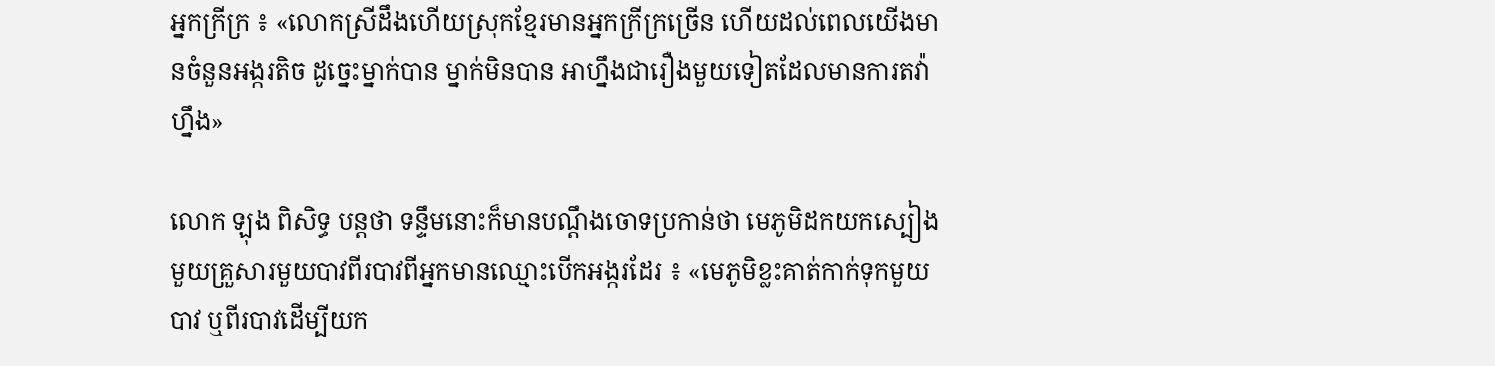អ្នកក្រីក្រ ៖ «លោកស្រីដឹងហើយស្រុកខ្មែរមានអ្នកក្រីក្រច្រើន ហើយដល់ពេលយើងមានចំនួនអង្ករតិច ដូច្នេះម្នាក់បាន ម្នាក់មិនបាន អាហ្នឹងជារឿងមួយទៀតដែលមានការតវ៉ាហ្នឹង»

លោក ឡុង ពិសិទ្ធ បន្តថា ទន្ទឹមនោះក៏មានបណ្តឹងចោទប្រកាន់ថា មេភូមិដកយកស្បៀងមួយគ្រួសារមួយបាវពីរបាវពីអ្នកមានឈ្មោះបើកអង្ករដែរ ៖ «មេភូមិខ្លះគាត់កាក់ទុកមួយបាវ ឬពីរបាវដើម្បីយក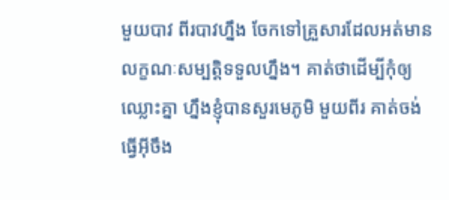មួយបាវ ពីរបាវហ្នឹង ចែកទៅគ្រួសារដែលអត់មានលក្ខណៈសម្បត្តិទទួលហ្នឹង។ គាត់ថាដើម្បីកុំឲ្យឈ្លោះគ្នា ហ្នឹងខ្ញុំបានសួរមេភូមិ មួយពីរ គាត់ចង់ធ្វើអ៊ីចឹង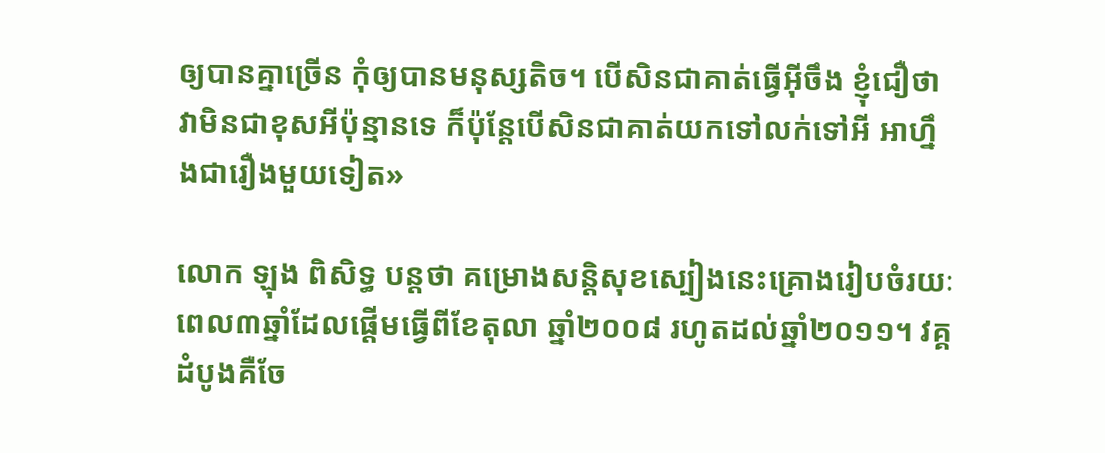ឲ្យបានគ្នាច្រើន កុំឲ្យបានមនុស្សតិច។ បើសិនជាគាត់ធ្វើអ៊ីចឹង ខ្ញុំជឿថា វាមិនជាខុសអីប៉ុន្មានទេ ក៏ប៉ុន្តែបើសិនជាគាត់យកទៅលក់ទៅអី អាហ្នឹងជារឿងមួយទៀត»

លោក ឡុង ពិសិទ្ធ បន្តថា គម្រោងសន្តិសុខស្បៀងនេះគ្រោងរៀបចំរយៈពេល៣ឆ្នាំដែលផ្តើមធ្វើពីខែតុលា ឆ្នាំ២០០៨ រហូតដល់ឆ្នាំ២០១១។ វគ្គដំបូងគឺចែ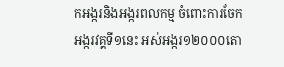កអង្ករនិងអង្ករពលកម្ម ចំពោះការចែកអង្ករវគ្គទី១នេះ អស់អង្ករ១២០០០តោ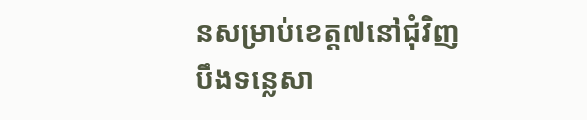នសម្រាប់ខេត្ត៧នៅជុំវិញបឹងទន្លេសា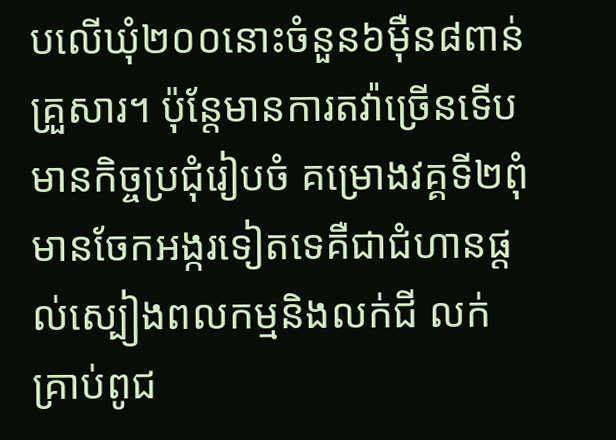បលើឃុំ២០០នោះចំនួន៦ម៉ឺន៨ពាន់គ្រួសារ។ ប៉ុន្តែមានការតវ៉ាច្រើនទើបមានកិច្ចប្រជុំរៀបចំ គម្រោងវគ្គទី២ពុំមានចែកអង្ករទៀតទេគឺជាជំហានផ្តល់ស្បៀងពលកម្មនិងលក់ជី លក់គ្រាប់ពូជ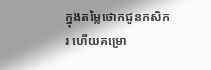ក្នុងតម្លៃថោកជូនកសិករ ហើយគម្រោ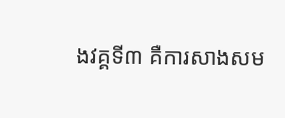ងវគ្គទី៣ គឺការសាងសម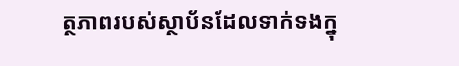ត្ថភាពរបស់ស្ថាប័នដែលទាក់ទងក្នុ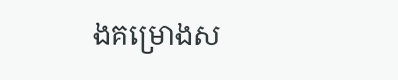ងគម្រោងស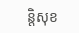ន្តិសុខ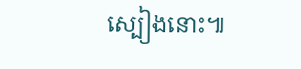ស្បៀងនោះ៕